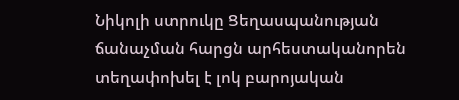Նիկոլի ստրուկը Ցեղասպանության ճանաչման հարցն արհեստականորեն տեղափոխել է լոկ բարոյական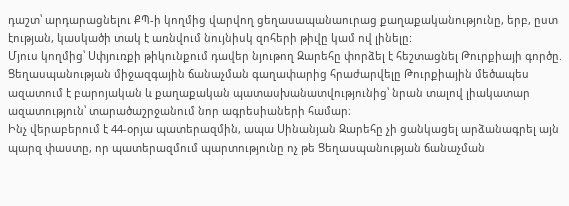դաշտ՝ արդարացնելու ՔՊ-ի կողմից վարվող ցեղասապանաուրաց քաղաքականությունը, երբ, ըստ էության, կասկածի տակ է առնվում նույնիսկ զոհերի թիվը կամ ով լինելը:
Մյուս կողմից՝ Սփյուռքի թիկունքում դավեր նյութող Զարեհը փորձել է հեշտացնել Թուրքիայի գործը. Ցեղասպանության միջազգային ճանաչման գաղափարից հրաժարվելը Թուրքիային մեծապես ազատում է բարոյական և քաղաքական պատասխանատվությունից՝ նրան տալով լիակատար ազատություն՝ տարածաշրջանում նոր ագրեսիաների համար։
Ինչ վերաբերում է 44-օրյա պատերազմին, ապա Սինանյան Զարեհը չի ցանկացել արձանագրել այն պարզ փաստը, որ պատերազմում պարտությունը ոչ թե Ցեղասպանության ճանաչման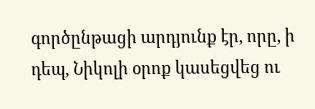գործընթացի արդյունք էր, որը, ի դեպ, Նիկոլի օրոք կասեցվեց ու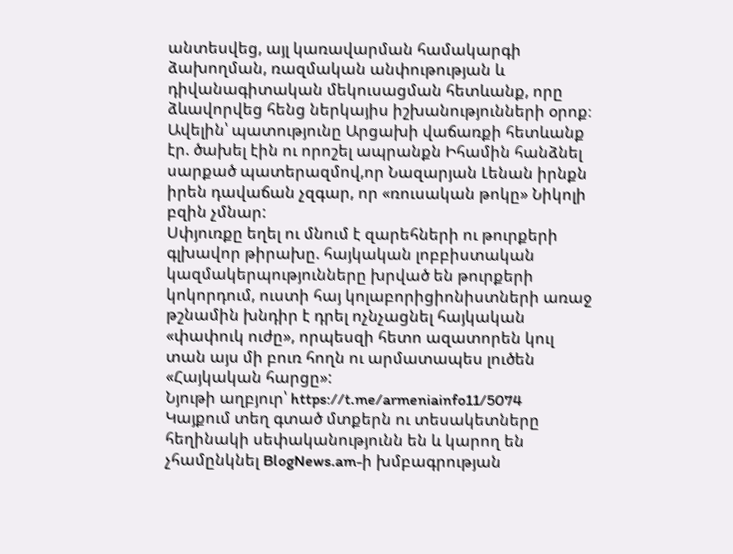անտեսվեց, այլ կառավարման համակարգի ձախողման, ռազմական անփութության և դիվանագիտական մեկուսացման հետևանք, որը ձևավորվեց հենց ներկայիս իշխանությունների օրոք։ Ավելին՝ պատությունը Արցախի վաճառքի հետևանք էր. ծախել էին ու որոշել ապրանքն Իհամին հանձնել սարքած պատերազմով,որ Նազարյան Լենան իրնքն իրեն դավաճան չզգար, որ «ռուսական թոկը» Նիկոլի բզին չմնար:
Սփյուռքը եղել ու մնում է զարեհների ու թուրքերի գլխավոր թիրախը. հայկական լոբբիստական կազմակերպությունները խրված են թուրքերի կոկորդում, ուստի հայ կոլաբորիցիոնիստների առաջ թշնամին խնդիր է դրել ոչնչացնել հայկական «փափուկ ուժը», որպեսզի հետո ազատորեն կուլ տան այս մի բուռ հողն ու արմատապես լուծեն «Հայկական հարցը»:
Նյութի աղբյուր՝ https://t.me/armeniainfo11/5074
Կայքում տեղ գտած մտքերն ու տեսակետները հեղինակի սեփականությունն են և կարող են չհամընկնել BlogNews.am-ի խմբագրության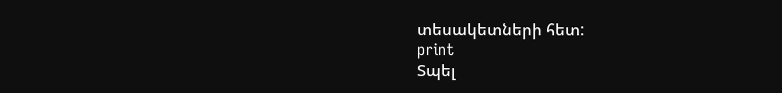տեսակետների հետ:
print
Տպել